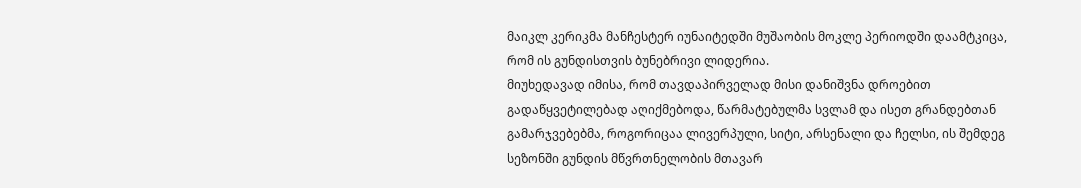მაიკლ კერიკმა მანჩესტერ იუნაიტედში მუშაობის მოკლე პერიოდში დაამტკიცა, რომ ის გუნდისთვის ბუნებრივი ლიდერია.
მიუხედავად იმისა, რომ თავდაპირველად მისი დანიშვნა დროებით გადაწყვეტილებად აღიქმებოდა, წარმატებულმა სვლამ და ისეთ გრანდებთან გამარჯვებებმა, როგორიცაა ლივერპული, სიტი, არსენალი და ჩელსი, ის შემდეგ სეზონში გუნდის მწვრთნელობის მთავარ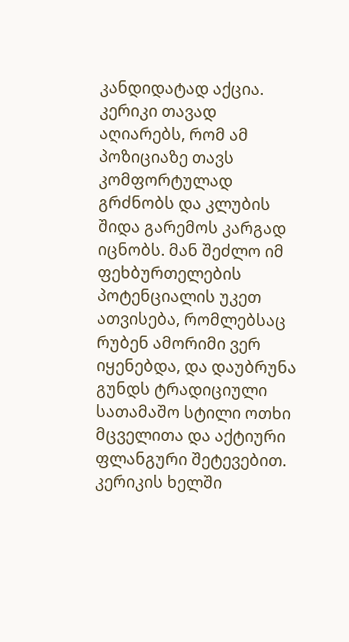კანდიდატად აქცია.
კერიკი თავად აღიარებს, რომ ამ პოზიციაზე თავს კომფორტულად გრძნობს და კლუბის შიდა გარემოს კარგად იცნობს. მან შეძლო იმ ფეხბურთელების პოტენციალის უკეთ ათვისება, რომლებსაც რუბენ ამორიმი ვერ იყენებდა, და დაუბრუნა გუნდს ტრადიციული სათამაშო სტილი ოთხი მცველითა და აქტიური ფლანგური შეტევებით.
კერიკის ხელში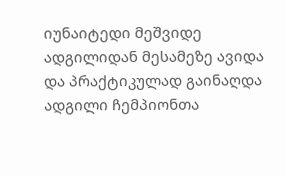იუნაიტედი მეშვიდე ადგილიდან მესამეზე ავიდა და პრაქტიკულად გაინაღდა ადგილი ჩემპიონთა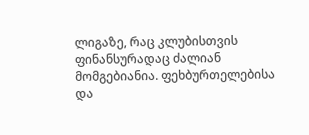ლიგაზე, რაც კლუბისთვის ფინანსურადაც ძალიან მომგებიანია. ფეხბურთელებისა და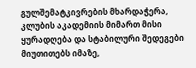გულშემატკივრების მხარდაჭერა, კლუბის აკადემიის მიმართ მისი ყურადღება და სტაბილური შედეგები მიუთითებს იმაზე,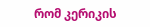რომ კერიკის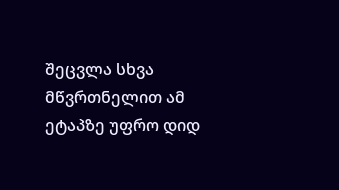შეცვლა სხვა მწვრთნელით ამ ეტაპზე უფრო დიდ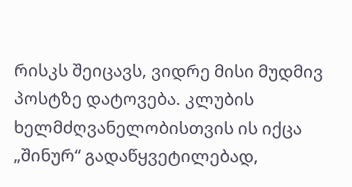რისკს შეიცავს, ვიდრე მისი მუდმივ პოსტზე დატოვება. კლუბის ხელმძღვანელობისთვის ის იქცა „შინურ“ გადაწყვეტილებად,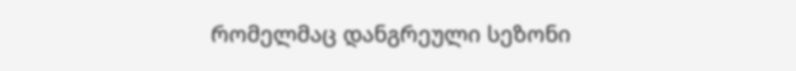რომელმაც დანგრეული სეზონი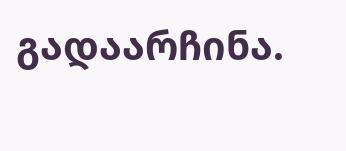გადაარჩინა.